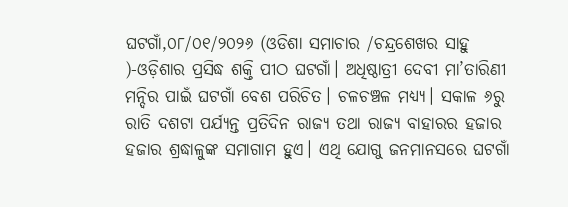ଘଟଗାଁ,୦୮/୦୧/୨୦୨୬ (ଓଡିଶା ସମାଚାର /ଚନ୍ଦ୍ରଶେଖର ସାହୁ )-ଓଡ଼ିଶାର ପ୍ରସିଦ୍ଧ ଶକ୍ତି ପୀଠ ଘଟଗାଁ। ଅଧିଷ୍ଠାତ୍ରୀ ଦେବୀ ମା’ତାରିଣୀ ମନ୍ଦିର ପାଇଁ ଘଟଗାଁ ବେଶ ପରିଚିତ। ଚଳଚଞ୍ଚଳ ମଧ୍ୟ୍ୟ। ସକାଳ ୬ରୁ ରାତି ଦଶଟା ପର୍ଯ୍ୟନ୍ତ ପ୍ରତିଦିନ ରାଜ୍ୟ ତଥା ରାଜ୍ୟ ବାହାରର ହଜାର ହଜାର ଶ୍ରଦ୍ଧାଳୁଙ୍କ ସମାଗାମ ହୁଏ। ଏଥି ଯୋଗୁ ଜନମାନସରେ ଘଟଗାଁ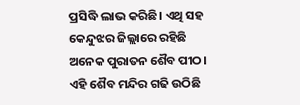ପ୍ରସିଦ୍ଧି ଲାଭ କରିଛି। ଏଥି ସହ କେନ୍ଦୁଝର ଜିଲ୍ଲାରେ ରହିଛି ଅନେକ ପୁରାତନ ଶୈବ ପୀଠ। ଏହି ଶୈବ ମନ୍ଦିର ଗଢି ଉଠିଛି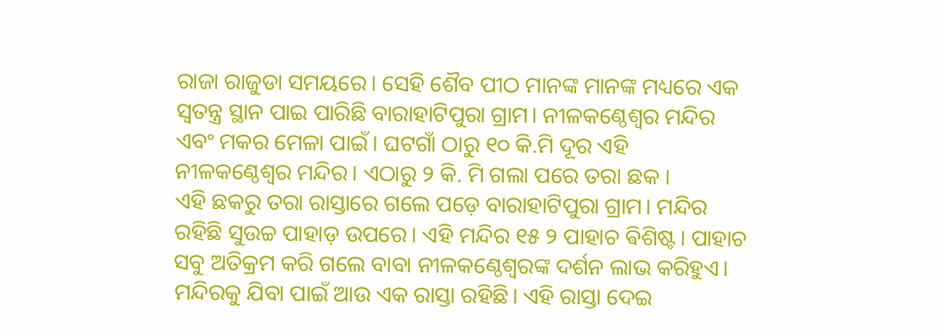ରାଜା ରାଜୁଡା ସମୟରେ। ସେହି ଶୈବ ପୀଠ ମାନଙ୍କ ମାନଙ୍କ ମଧ୍ୟରେ ଏକ ସ୍ୱତନ୍ତ୍ର ସ୍ଥାନ ପାଇ ପାରିଛି ବାରାହାଟିପୁରା ଗ୍ରାମ। ନୀଳକଣ୍ଠେଶ୍ଵର ମନ୍ଦିର ଏବଂ ମକର ମେଳା ପାଇଁ। ଘଟଗାଁ ଠାରୁ ୧୦ କି.ମି ଦୂର ଏହି ନୀଳକଣ୍ଠେଶ୍ଵର ମନ୍ଦିର। ଏଠାରୁ ୨ କି. ମି ଗଲା ପରେ ତରା ଛକ ।
ଏହି ଛକରୁ ତରା ରାସ୍ତାରେ ଗଲେ ପଡ଼େ ବାରାହାଟିପୁରା ଗ୍ରାମ। ମନ୍ଦିର ରହିଛି ସୁଉଚ୍ଚ ପାହାଡ଼ ଉପରେ। ଏହି ମନ୍ଦିର ୧୫ ୨ ପାହାଚ ଵିଶିଷ୍ଟ। ପାହାଚ ସବୁ ଅତିକ୍ରମ କରି ଗଲେ ବାବା ନୀଳକଣ୍ଠେଶ୍ଵରଙ୍କ ଦର୍ଶନ ଲାଭ କରିହୁଏ। ମନ୍ଦିରକୁ ଯିବା ପାଇଁ ଆଉ ଏକ ରାସ୍ତା ରହିଛି। ଏହି ରାସ୍ତା ଦେଇ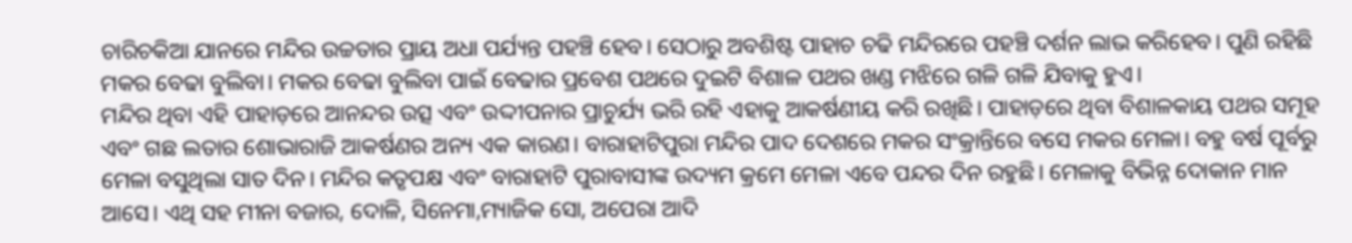ଚାରିଚକିଆ ଯାନରେ ମନ୍ଦିର ଉଚ୍ଚତାର ପ୍ରାୟ ଅଧା ପର୍ଯ୍ୟନ୍ତ ପହଞ୍ଚି ହେବ। ସେଠାରୁ ଅବଶିଷ୍ଟ ପାହାଚ ଚଢି ମନ୍ଦିରରେ ପହଞ୍ଚି ଦର୍ଶନ ଲାଭ କରିହେବ। ପୁଣି ରହିଛି ମକର ବେଢା ବୁଲିବା। ମକର ବେଢା ବୁଲିବା ପାଇଁ ବେଢାର ପ୍ରବେଶ ପଥରେ ଦୁଇଟି ବିଶାଳ ପଥର ଖଣ୍ଡ ମଝିରେ ଗଳି ଗଳି ଯିବାକୁ ହୁଏ।
ମନ୍ଦିର ଥିବା ଏହି ପାହାଡ଼ରେ ଆନନ୍ଦର ଉତ୍ସ ଏବଂ ଉଦ୍ଦୀପନାର ପ୍ରାଚୁର୍ଯ୍ୟ ଭରି ରହି ଏହାକୁ ଆକର୍ଷଣୀୟ କରି ରଖିଛି। ପାହାଡ଼ରେ ଥିବା ବିଶାଳକାୟ ପଥର ସମୂହ ଏବଂ ଗଛ ଲତାର ଶୋଭାରାଜି ଆକର୍ଷଣର ଅନ୍ୟ ଏକ କାରଣ। ବାରାହାଟିପୁରା ମନ୍ଦିର ପାଦ ଦେଶରେ ମକର ସଂକ୍ରାନ୍ତିରେ ବସେ ମକର ମେଳା। ବହୁ ବର୍ଷ ପୂର୍ବରୁ ମେଳା ବସୁଥିଲା ସାତ ଦିନ। ମନ୍ଦିର କତୃପକ୍ଷ ଏବଂ ବାରାହାଟି ପୁରାବାସୀଙ୍କ ଉଦ୍ୟମ କ୍ରମେ ମେଳା ଏବେ ପନ୍ଦର ଦିନ ରହୁଛି। ମେଳାକୁ ବିଭିନ୍ନ ଦୋକାନ ମାନ ଆସେ। ଏଥି ସହ ମୀନା ବଜାର, ଦୋଳି, ସିନେମା,ମ୍ୟାଜିକ ସୋ, ଅପେରା ଆଦି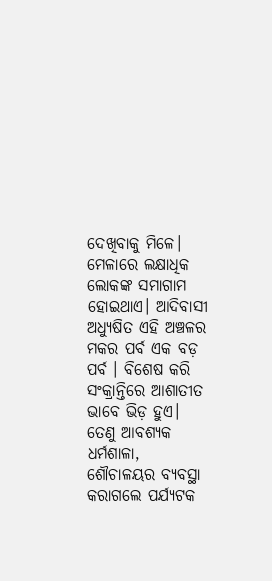ଦେଖିବାକୁ ମିଳେ। ମେଳାରେ ଲକ୍ଷାଧିକ ଲୋକଙ୍କ ସମାଗାମ ହୋଇଥାଏ। ଆଦିବାସୀ ଅଧ୍ୟୁଷିତ ଏହି ଅଞ୍ଚଳର ମକର ପର୍ବ ଏକ ବଡ଼ ପର୍ବ । ବିଶେଷ କରି ସଂକ୍ରାନ୍ତିରେ ଆଶାତୀତ ଭାବେ ଭିଡ଼ ହୁଏ। ତେଣୁ ଆବଶ୍ୟକ ଧର୍ମଶାଳା, ଶୌଚାଳୟର ବ୍ୟବସ୍ଥା କରାଗଲେ ପର୍ଯ୍ୟଟକ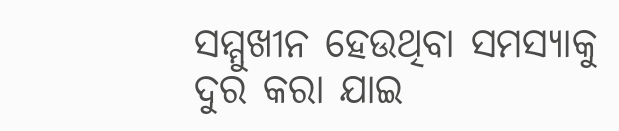ସମ୍ମୁଖୀନ ହେଉଥିବା ସମସ୍ୟାକୁ ଦୁର କରା ଯାଇ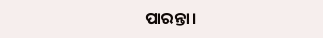ପାରନ୍ତା।